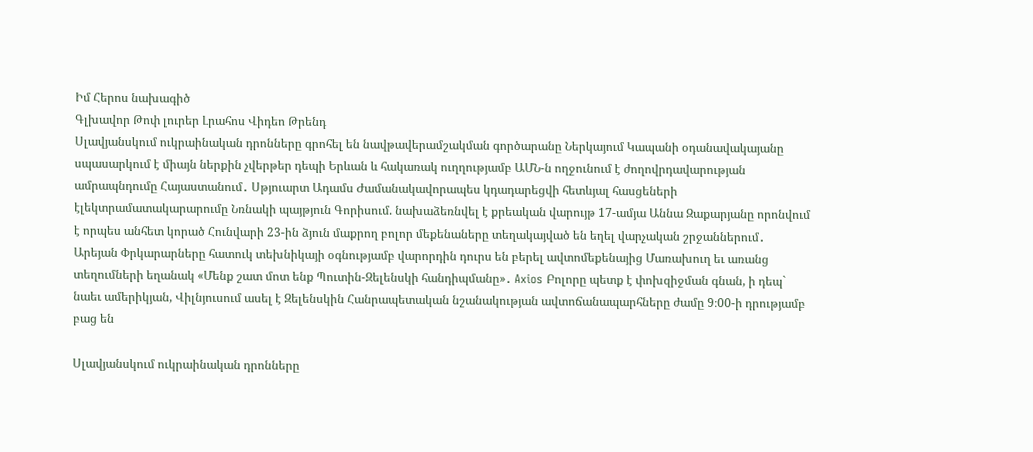Իմ Հերոս նախագիծ
Գլխավոր Թոփ լուրեր Լրահոս Վիդեո Թրենդ
Սլավյանսկում ուկրաինական դրոնները գրոհել են նավթավերամշակման գործարանը Ներկայում Կապանի օդանավակայանը սպասարկում է միայն ներքին չվերթեր դեպի Երևան և հակառակ ուղղությամբ ԱՄՆ-ն ողջունում է ժողովրդավարության ամրապնդումը Հայաստանում․ Սթյուարտ Ադամս Ժամանակավորապես կդադարեցվի հետևյալ հասցեների էլեկտրամատակարարումը Նռնակի պայթյուն Գորիսում. նախաձեռնվել է քրեական վարույթ 17-ամյա Աննա Զաքարյանը որոնվում է որպես անհետ կորած Հունվարի 23-ին ձյուն մաքրող բոլոր մեքենաները տեղակայված են եղել վարչական շրջաններում․ Արեյան Փրկարարները հատուկ տեխնիկայի օգնությամբ վարորդին դուրս են բերել ավտոմեքենայից Մառախուղ եւ առանց տեղումների եղանակ «Մենք շատ մոտ ենք Պուտին-Զելենսկի հանդիպմանը»․ Axios Բոլորը պետք է փոխզիջման գնան, ի դեպ` նաեւ ամերիկյան, Վիլնյուսում ասել է Զելենսկին Հանրապետական նշանակության ավտոճանապարհները ժամը 9։00-ի դրությամբ բաց են

Սլավյանսկում ուկրաինական դրոնները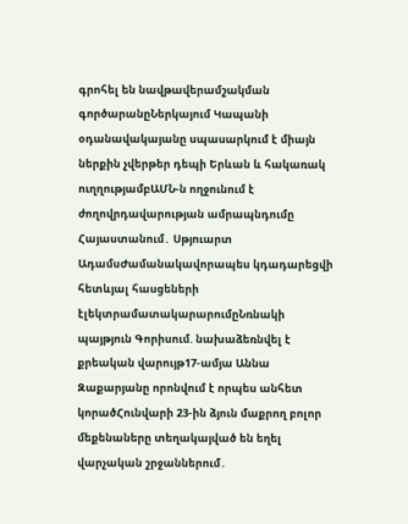գրոհել են նավթավերամշակման գործարանըՆերկայում Կապանի օդանավակայանը սպասարկում է միայն ներքին չվերթեր դեպի Երևան և հակառակ ուղղությամբԱՄՆ-ն ողջունում է ժողովրդավարության ամրապնդումը Հայաստանում․ Սթյուարտ ԱդամսԺամանակավորապես կդադարեցվի հետևյալ հասցեների էլեկտրամատակարարումըՆռնակի պայթյուն Գորիսում. նախաձեռնվել է քրեական վարույթ17-ամյա Աննա Զաքարյանը որոնվում է որպես անհետ կորածՀունվարի 23-ին ձյուն մաքրող բոլոր մեքենաները տեղակայված են եղել վարչական շրջաններում․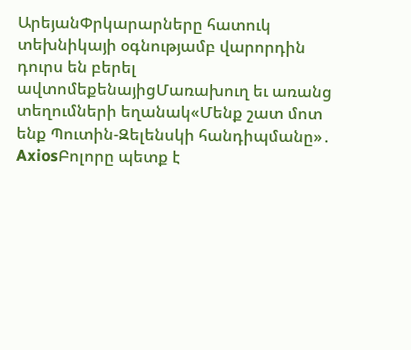ԱրեյանՓրկարարները հատուկ տեխնիկայի օգնությամբ վարորդին դուրս են բերել ավտոմեքենայիցՄառախուղ եւ առանց տեղումների եղանակ«Մենք շատ մոտ ենք Պուտին-Զելենսկի հանդիպմանը»․ AxiosԲոլորը պետք է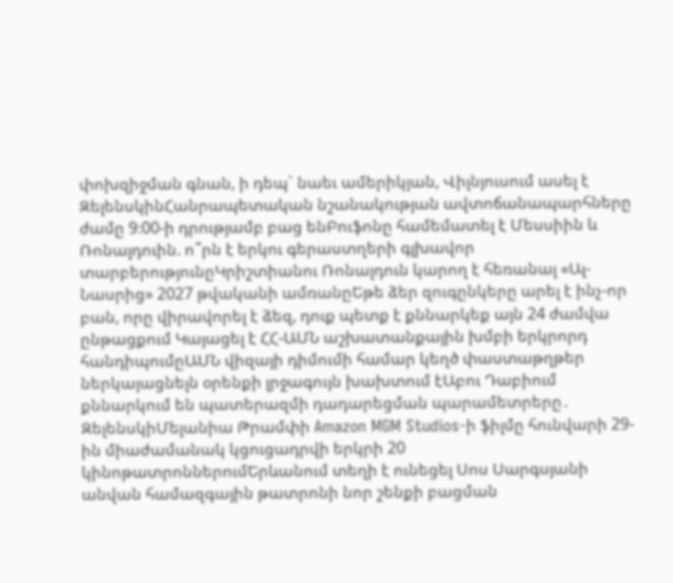փոխզիջման գնան, ի դեպ` նաեւ ամերիկյան, Վիլնյուսում ասել է ԶելենսկինՀանրապետական նշանակության ավտոճանապարհները ժամը 9։00-ի դրությամբ բաց ենԲուֆոնը համեմատել է Մեսսիին և Ռոնալդուին. ո՞րն է երկու գերաստղերի գլխավոր տարբերությունըԿրիշտիանու Ռոնալդուն կարող է հեռանալ «Ալ-Նասրից» 2027 թվականի ամռանըԵթե ձեր զուգընկերը արել է ինչ-որ բան, որը վիրավորել է ձեզ, դուք պետք է քննարկեք այն 24 ժամվա ընթացքում Կայացել է ՀՀ-ԱՄՆ աշխատանքային խմբի երկրորդ հանդիպումըԱՄՆ վիզայի դիմումի համար կեղծ փաստաթղթեր ներկայացնելն օրենքի լրջագույն խախտում էԱբու Դաբիում քննարկում են պատերազմի դադարեցման պարամետրերը․ ԶելենսկիՄելանիա Թրամփի Amazon MGM Studios-ի ֆիլմը հունվարի 29-ին միաժամանակ կցուցադրվի երկրի 20 կինոթատրոններումԵրևանում տեղի է ունեցել Սոս Սարգսյանի անվան համազգային թատրոնի նոր շենքի բացման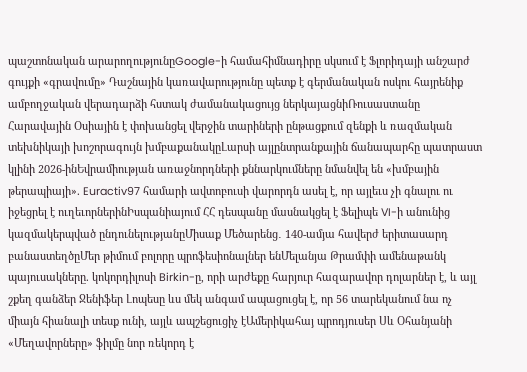պաշտոնական արարողությունըGoogle-ի համահիմնադիրը սկսում է Ֆլորիդայի անշարժ գույքի «գրավումը» Դաշնային կառավարությունը պետք է գերմանական ոսկու հայրենիք ամբողջական վերադարձի հստակ ժամանակացույց ներկայացնիՌուսաստանը Հարավային Օսիային է փոխանցել վերջին տարիների ընթացքում զենքի և ռազմական տեխնիկայի խոշորագույն խմբաքանակըԼարսի այլընտրանքային ճանապարհը պատրաստ կլինի 2026-ինԵվրամիության առաջնորդների քննարկումները նմանվել են «խմբային թերապիայի». Euractiv97 համարի ավտոբուսի վարորդն ասել է, որ այլեւս չի գնալու ու իջեցրել է ուղեւորներինԻսպանիայում ՀՀ դեսպանը մասնակցել է Ֆելիպե VI-ի անունից կազմակերպված ընդունելությանըՄիսաք Մեծարենց․ 140-ամյա հավերժ երիտասարդ բանաստեղծըՄեր թիմում բոլորը պրոֆեսիոնալներ ենՄելանյա Թրամփի ամենաթանկ պայուսակները. կոկորդիլոսի Birkin-ը, որի արժեքը հարյուր հազարավոր դոլարներ է, և այլ շքեղ գանձեր Ջենիֆեր Լոպեսը ևս մեկ անգամ ապացուցել է, որ 56 տարեկանում նա ոչ միայն հիանալի տեսք ունի, այլև ապշեցուցիչ էԱմերիկահայ պրոդյուսեր Սև Օհանյանի «Մեղավորները» ֆիլմը նոր ռեկորդ է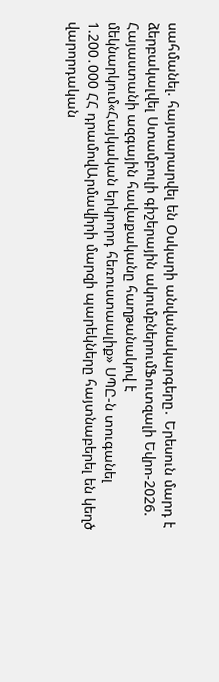սահմանել. հայտարարվել են Օսկարի անվանակարգերը․ Երեսուն մարդ է ձերբակալվել Ստամբուլի գիշերային ակումբներումՖուտզալի Եվրո-2026. Հայաստանի ազգային հավաքականը հաղթանակով է մեկնարկում«Հայկական երկրորդ հեռուստաալիք» ՍՊԸ-ն տուգանել 1.200․000 ՀՀ դրամովԱրմավիրի մարզի պարեկները հայտնաբերել են կեղծ վարորդական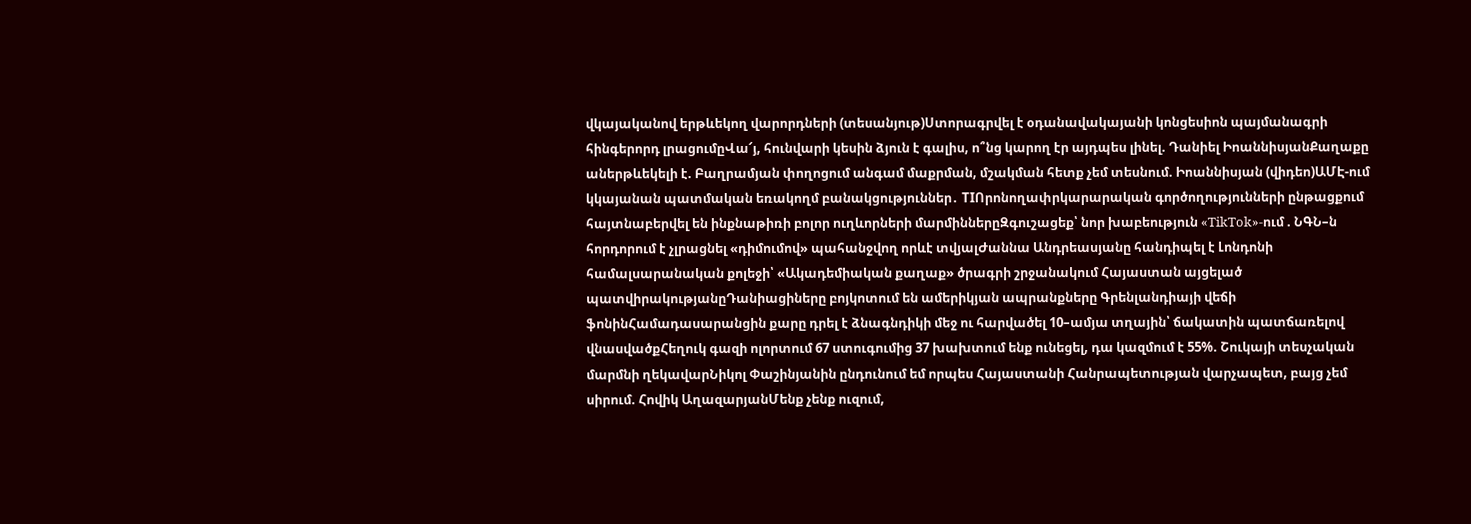վկայականով երթևեկող վարորդների (տեսանյութ)Ստորագրվել է օդանավակայանի կոնցեսիոն պայմանագրի հինգերորդ լրացումըՎա՜յ, հունվարի կեսին ձյուն է գալիս, ո՞նց կարող էր այդպես լինել. Դանիել ԻոաննիսյանՔաղաքը աներթևեկելի է. Բաղրամյան փողոցում անգամ մաքրման, մշակման հետք չեմ տեսնում. Իոաննիսյան (վիդեո)ԱՄԷ-ում կկայանան պատմական եռակողմ բանակցություններ․ TIՈրոնողափրկարարական գործողությունների ընթացքում հայտնաբերվել են ինքնաթիռի բոլոր ուղևորների մարմիններըԶգուշացեք՝ նոր խաբեություն «TikTok»-ում . ՆԳՆ–ն հորդորում է չլրացնել «դիմումով» պահանջվող որևէ տվյալԺաննա Անդրեասյանը հանդիպել է Լոնդոնի համալսարանական քոլեջի՝ «Ակադեմիական քաղաք» ծրագրի շրջանակում Հայաստան այցելած պատվիրակությանըԴանիացիները բոյկոտում են ամերիկյան ապրանքները Գրենլանդիայի վեճի ֆոնինՀամադասարանցին քարը դրել է ձնագնդիկի մեջ ու հարվածել 10–ամյա տղային՝ ճակատին պատճառելով վնասվածքՀեղուկ գազի ոլորտում 67 ստուգումից 37 խախտում ենք ունեցել, դա կազմում է 55%. Շուկայի տեսչական մարմնի ղեկավարՆիկոլ Փաշինյանին ընդունում եմ որպես Հայաստանի Հանրապետության վարչապետ, բայց չեմ սիրում. Հովիկ ԱղազարյանՄենք չենք ուզում,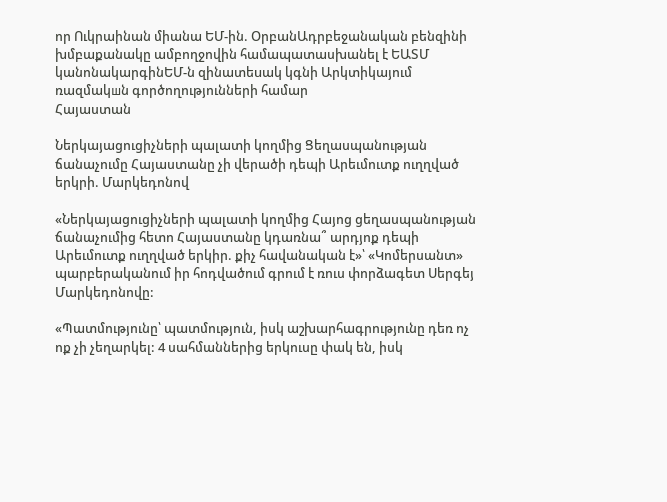որ Ուկրաինան միանա ԵՄ-ին. ՕրբանԱդրբեջանական բենզինի խմբաքանակը ամբողջովին համապատասխանել է ԵԱՏՄ կանոնակարգինԵՄ-ն զինատեuակ կգնի Արկտիկայում ռազմակшն գործողությունների համար
Հայաստան

Ներկայացուցիչների պալատի կողմից Ցեղասպանության ճանաչումը Հայաստանը չի վերածի դեպի Արեւմուտք ուղղված երկրի. Մարկեդոնով

«Ներկայացուցիչների պալատի կողմից Հայոց ցեղասպանության ճանաչումից հետո Հայաստանը կդառնա՞ արդյոք դեպի Արեւմուտք ուղղված երկիր. քիչ հավանական է»՝ «Կոմերսանտ» պարբերականում իր հոդվածում գրում է ռուս փորձագետ Սերգեյ Մարկեդոնովը:

«Պատմությունը՝ պատմություն, իսկ աշխարհագրությունը դեռ ոչ ոք չի չեղարկել: 4 սահմաններից երկուսը փակ են, իսկ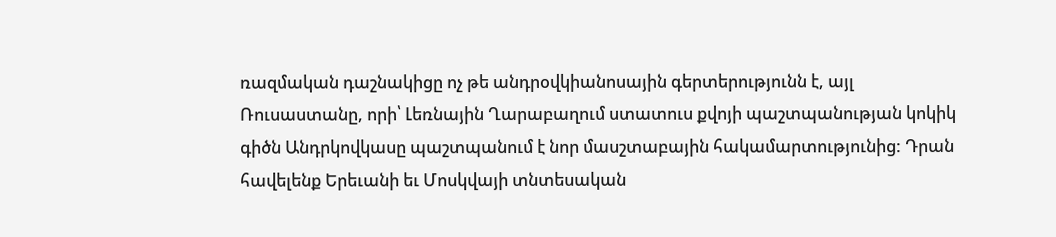ռազմական դաշնակիցը ոչ թե անդրօվկիանոսային գերտերությունն է, այլ Ռուսաստանը, որի՝ Լեռնային Ղարաբաղում ստատուս քվոյի պաշտպանության կոկիկ գիծն Անդրկովկասը պաշտպանում է նոր մասշտաբային հակամարտությունից: Դրան հավելենք Երեւանի եւ Մոսկվայի տնտեսական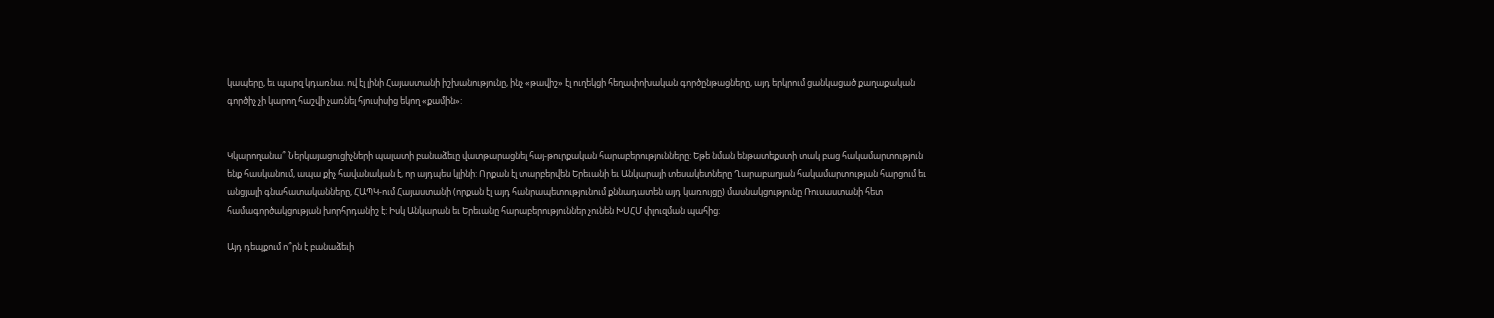կապերը, եւ պարզ կդառնա. ով էլ լինի Հայաստանի իշխանությունը, ինչ «թավիշ» էլ ուղեկցի հեղափոխական գործընթացները, այդ երկրում ցանկացած քաղաքական գործիչ չի կարող հաշվի չառնել հյուսիսից եկող «քամին»:


Կկարողանա՞ Ներկայացուցիչների պալատի բանաձեւը վատթարացնել հայ-թուրքական հարաբերությունները: Եթե նման ենթատեքստի տակ բաց հակամարտություն ենք հասկանում, ապա քիչ հավանական է, որ այդպես կլինի: Որքան էլ տարբերվեն Երեւանի եւ Անկարայի տեսակետները Ղարաբաղյան հակամարտության հարցում եւ անցյալի գնահատականները, ՀԱՊԿ-ում Հայաստանի (որքան էլ այդ հանրապետությունում քննադատեն այդ կառույցը) մասնակցությունը Ռուսաստանի հետ համագործակցության խորհրդանիշ է: Իսկ Անկարան եւ Երեւանը հարաբերություններ չունեն ԽՍՀՄ փլուզման պահից:

Այդ դեպքում ո՞րն է բանաձեւի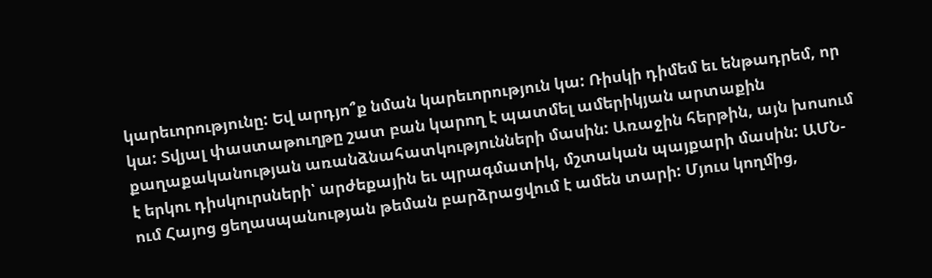կարեւորությունը: Եվ արդյո՞ք նման կարեւորություն կա: Ռիսկի դիմեմ եւ ենթադրեմ, որ կա: Տվյալ փաստաթուղթը շատ բան կարող է պատմել ամերիկյան արտաքին քաղաքականության առանձնահատկությունների մասին: Առաջին հերթին, այն խոսում է երկու դիսկուրսների՝ արժեքային եւ պրագմատիկ, մշտական պայքարի մասին: ԱՄՆ-ում Հայոց ցեղասպանության թեման բարձրացվում է ամեն տարի: Մյուս կողմից,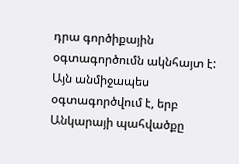դրա գործիքային օգտագործումն ակնհայտ է: Այն անմիջապես օգտագործվում է, երբ Անկարայի պահվածքը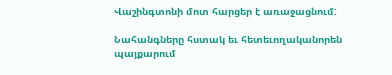Վաշինգտոնի մոտ հարցեր է առաջացնում:

Նահանգները հստակ եւ հետեւողականորեն պայքարում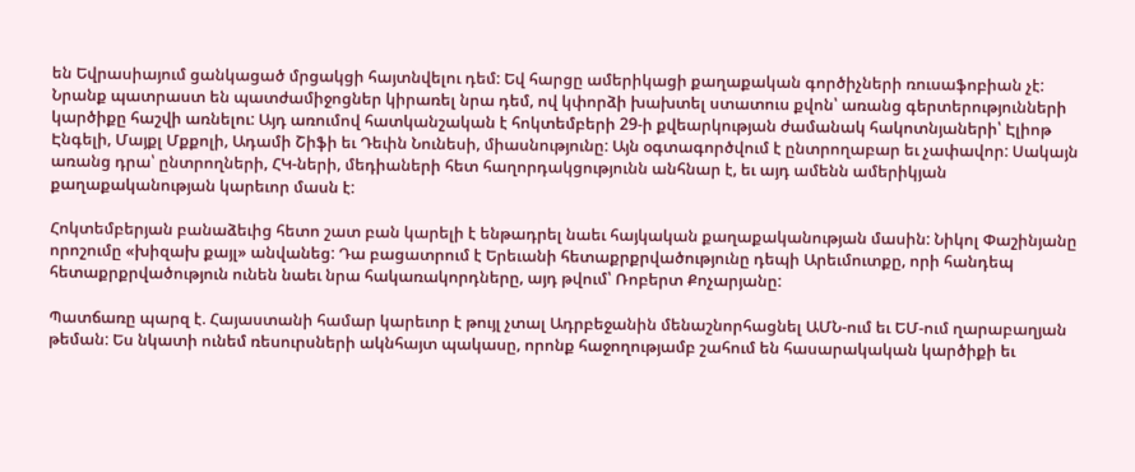են Եվրասիայում ցանկացած մրցակցի հայտնվելու դեմ: Եվ հարցը ամերիկացի քաղաքական գործիչների ռուսաֆոբիան չէ: Նրանք պատրաստ են պատժամիջոցներ կիրառել նրա դեմ, ով կփորձի խախտել ստատուս քվոն՝ առանց գերտերությունների կարծիքը հաշվի առնելու: Այդ առումով հատկանշական է հոկտեմբերի 29-ի քվեարկության ժամանակ հակոտնյաների՝ Էլիոթ Էնգելի, Մայքլ Մքքոլի, Ադամի Շիֆի եւ Դեւին Նունեսի, միասնությունը: Այն օգտագործվում է ընտրողաբար եւ չափավոր: Սակայն առանց դրա՝ ընտրողների, ՀԿ-ների, մեդիաների հետ հաղորդակցությունն անհնար է, եւ այդ ամենն ամերիկյան քաղաքականության կարեւոր մասն է:

Հոկտեմբերյան բանաձեւից հետո շատ բան կարելի է ենթադրել նաեւ հայկական քաղաքականության մասին: Նիկոլ Փաշինյանը որոշումը «խիզախ քայլ» անվանեց: Դա բացատրում է Երեւանի հետաքրքրվածությունը դեպի Արեւմուտքը, որի հանդեպ հետաքրքրվածություն ունեն նաեւ նրա հակառակորդները, այդ թվում՝ Ռոբերտ Քոչարյանը:

Պատճառը պարզ է. Հայաստանի համար կարեւոր է թույլ չտալ Ադրբեջանին մենաշնորհացնել ԱՄՆ-ում եւ ԵՄ-ում ղարաբաղյան թեման: Ես նկատի ունեմ ռեսուրսների ակնհայտ պակասը, որոնք հաջողությամբ շահում են հասարակական կարծիքի եւ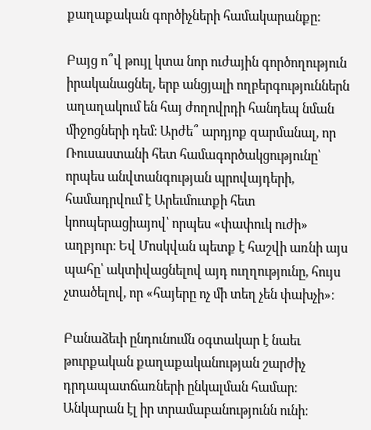քաղաքական գործիչների համակարանքը:

Բայց ո՞վ թույլ կտա նոր ուժային գործողություն իրականացնել, երբ անցյալի ողբերգություններն աղաղակում են հայ ժողովրդի հանդեպ նման միջոցների դեմ։ Արժե՞ արդյոք զարմանալ, որ Ռուսաստանի հետ համագործակցությունը՝ որպես անվտանգության պրովայդերի, համադրվում է Արեւմուտքի հետ կոոպերացիայով՝ որպես «փափուկ ուժի» աղբյուր։ Եվ Մոսկվան պետք է հաշվի առնի այս պահը՝ ակտիվացնելով այդ ուղղությունը, հույս չտածելով, որ «հայերը ոչ մի տեղ չեն փախչի»։

Բանաձեւի ընդունումն օգտակար է նաեւ թուրքական քաղաքականության շարժիչ դրդապատճառների ընկալման համար։ Անկարան էլ իր տրամաբանությունն ունի։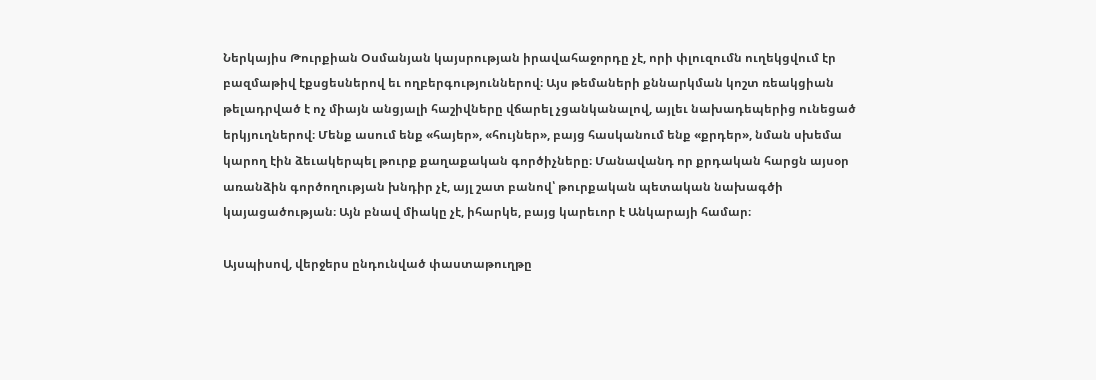Ներկայիս Թուրքիան Օսմանյան կայսրության իրավահաջորդը չէ, որի փլուզումն ուղեկցվում էր բազմաթիվ էքսցեսներով եւ ողբերգություններով։ Այս թեմաների քննարկման կոշտ ռեակցիան թելադրված է ոչ միայն անցյալի հաշիվները վճարել չցանկանալով, այլեւ նախադեպերից ունեցած երկյուղներով։ Մենք ասում ենք «հայեր», «հույներ», բայց հասկանում ենք «քրդեր», նման սխեմա կարող էին ձեւակերպել թուրք քաղաքական գործիչները։ Մանավանդ որ քրդական հարցն այսօր առանձին գործողության խնդիր չէ, այլ շատ բանով՝ թուրքական պետական նախագծի կայացածության։ Այն բնավ միակը չէ, իհարկե, բայց կարեւոր է Անկարայի համար։

Այսպիսով, վերջերս ընդունված փաստաթուղթը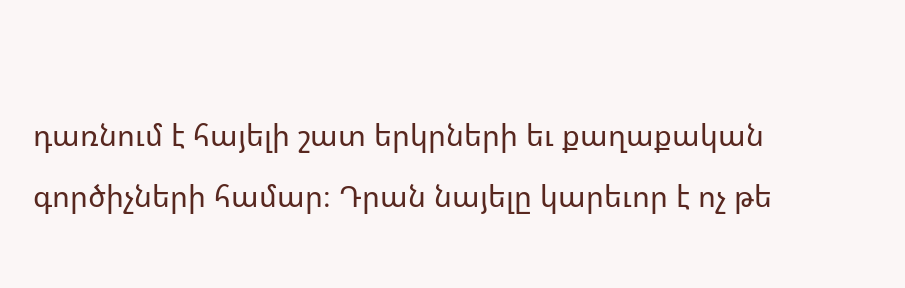դառնում է հայելի շատ երկրների եւ քաղաքական գործիչների համար։ Դրան նայելը կարեւոր է ոչ թե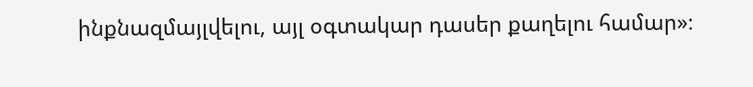ինքնազմայլվելու, այլ օգտակար դասեր քաղելու համար»։